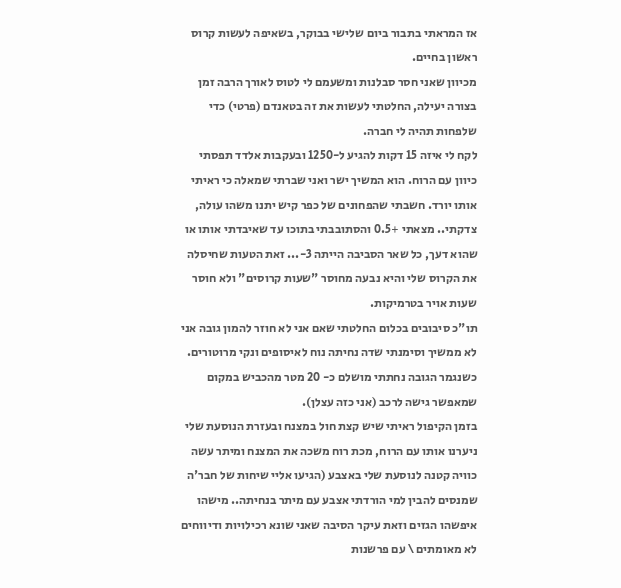אז המראתי בתבור ביום שלישי בבוקר, בשאיפה לעשות קרוס ראשון בחיים.
מכיוון שאני חסר סבלנות ומשעמם לי לטוס לאורך הרבה זמן בצורה יעילה, החלטתי לעשות את זה בטאנדם (פרטי) כדי שלפחות תהיה לי חברה.
לקח לי איזה 15 דקות להגיע ל-1250 ובעקבות אלדד תפסתי כיוון עם הרוח. הוא המשיך ישר ואני שברתי שמאלה כי ראיתי אותו יורד. חשבתי שהפחונים של כפר קיש יתנו משהו עולה, צדקתי.. מצאתי +0.5 והסתובבתי בתוכו עד שאיבדתי אותו או שהוא דעך, כל שאר הסביבה הייתה 3-... זאת הטעות שחיסלה את הקרוס שלי והיא נבעה מחוסר "שעות קרוסים" ולא חוסר שעות אויר בטרמיקות.
תו"כ סיבובים בכלום החלטתי שאם אני לא חוזר להמון גובה אני לא ממשיך וסימנתי שדה נחיתה נוח לאיסופים ונקי מרוטורים.
כשנגמר הגובה נחתתי מושלם כ- 20 מטר מהכביש במקום שמאפשר גישה לרכב (אני כזה עצלן).
בזמן הקיפול ראיתי שיש קצת חול במצנח ובעזרת הנוסעת שלי ניערנו אותו עם הרוח, מכת רוח משכה את המצנח ומיתר עשה כוויה קטנה לנוסעת שלי באצבע (הגיעו אליי שיחות של חבר'ה שמנסים להבין למי הורדתי אצבע עם מיתר בנחיתה.. מישהו איפשהו הגזים וזאת עיקר הסיבה שאני שונא רכילויות ודיווחים לא מאומתים \ עם פרשנות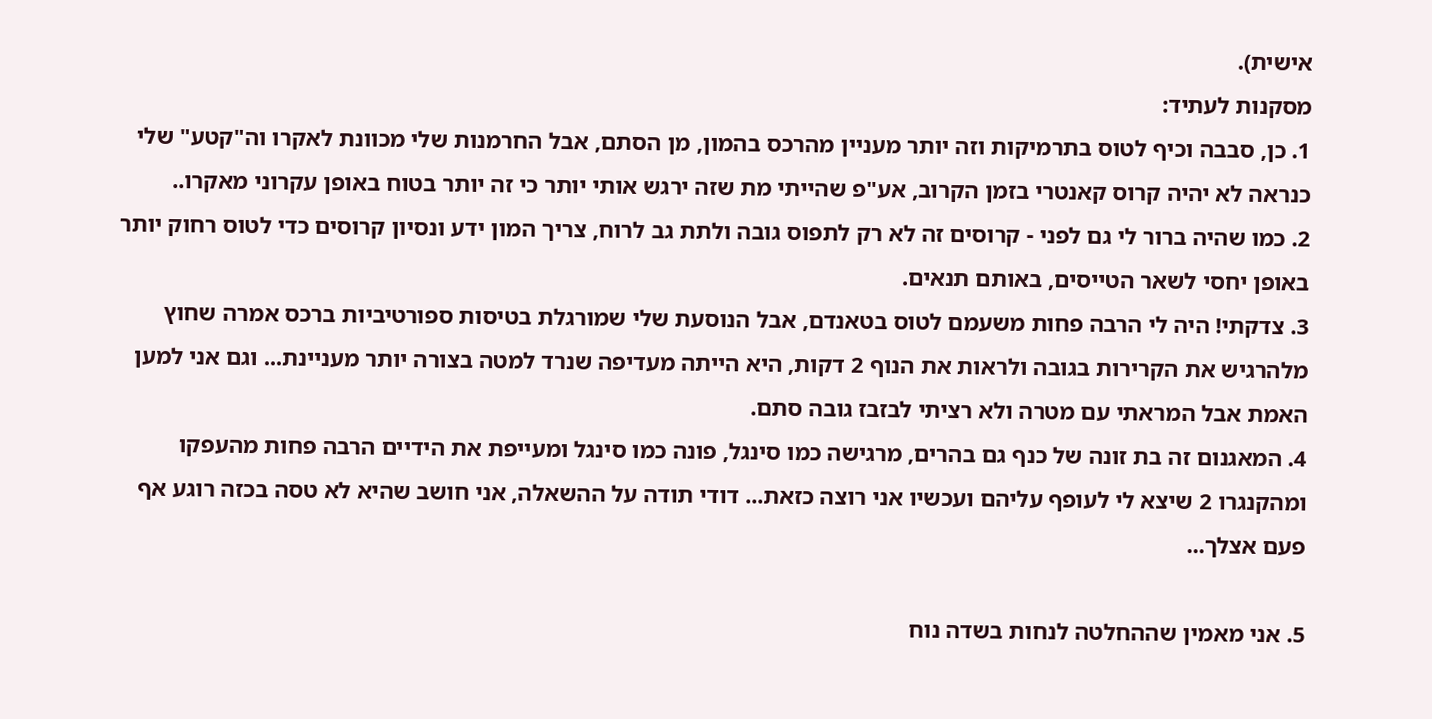אישית).
מסקנות לעתיד:
1. כן, סבבה וכיף לטוס בתרמיקות וזה יותר מעניין מהרכס בהמון, מן הסתם, אבל החרמנות שלי מכוונת לאקרו וה"קטע" שלי כנראה לא יהיה קרוס קאנטרי בזמן הקרוב, אע"פ שהייתי מת שזה ירגש אותי יותר כי זה יותר בטוח באופן עקרוני מאקרו..
2. כמו שהיה ברור לי גם לפני - קרוסים זה לא רק לתפוס גובה ולתת גב לרוח, צריך המון ידע ונסיון קרוסים כדי לטוס רחוק יותר באופן יחסי לשאר הטייסים, באותם תנאים.
3. צדקתי! היה לי הרבה פחות משעמם לטוס בטאנדם, אבל הנוסעת שלי שמורגלת בטיסות ספורטיביות ברכס אמרה שחוץ מלהרגיש את הקרירות בגובה ולראות את הנוף 2 דקות, היא הייתה מעדיפה שנרד למטה בצורה יותר מעניינת... וגם אני למען האמת אבל המראתי עם מטרה ולא רציתי לבזבז גובה סתם.
4. המאגנום זה בת זונה של כנף גם בהרים, מרגישה כמו סינגל, פונה כמו סינגל ומעייפת את הידיים הרבה פחות מהעפקו ומהקנגרו 2 שיצא לי לעופף עליהם ועכשיו אני רוצה כזאת... דודי תודה על ההשאלה, אני חושב שהיא לא טסה בכזה רוגע אף פעם אצלך...

5. אני מאמין שההחלטה לנחות בשדה נוח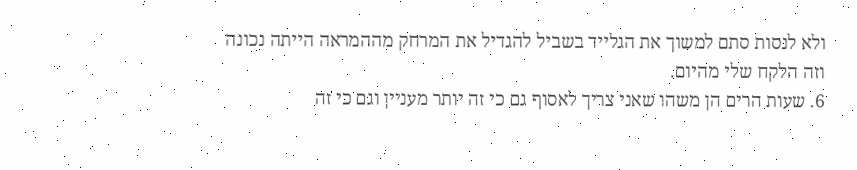ולא לנסות סתם למשוך את הגלייד בשביל להגדיל את המרחק מההמראה הייתה נכונה וזה הלקח שלי מהיום.
6. שעות הרים הן משהו שאני צריך לאסוף גם כי זה יותר מעניין וגם כי זה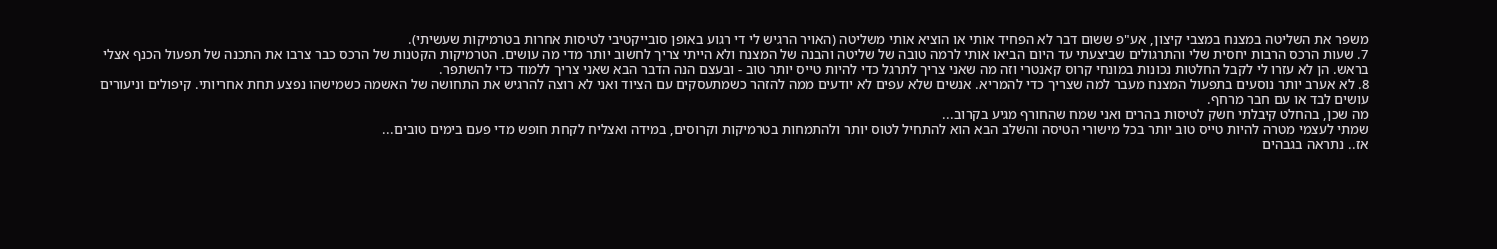משפר את השליטה במצנח במצבי קיצון, אע"פ ששום דבר לא הפחיד אותי או הוציא אותי משליטה (האויר הרגיש לי די רגוע באופן סובייקטיבי לטיסות אחרות בטרמיקות שעשיתי).
7. שעות הרכס הרבות יחסית שלי והתרגולים שביצעתי עד היום הביאו אותי לרמה טובה של שליטה והבנה של המצנח ולא הייתי צריך לחשוב יותר מדי מה עושים. הטרמיקות הקטנות של הרכס כבר צרבו את התכנה של תפעול הכנף אצלי בראש. הן לא עזרו לי לקבל החלטות נכונות במונחי קרוס קאנטרי וזה מה שאני צריך לתרגל כדי להיות טייס יותר טוב - ובעצם הנה הדבר הבא שאני צריך ללמוד כדי להשתפר.
8. לא אערב יותר נוסעים בתפעול המצנח מעבר למה שצריך כדי להמריא. אנשים שלא עפים לא יודעים ממה להזהר כשמתעסקים עם הציוד ואני לא רוצה להרגיש את התחושה של האשמה כשמישהו נפצע תחת אחריותי. קיפולים וניעורים עושים לבד או עם חבר מרחף.
מה שכן, בהחלט קיבלתי חשק לטיסות בהרים ואני שמח שהחורף מגיע בקרוב...
שמתי לעצמי מטרה להיות טייס טוב יותר בכל מישורי הטיסה והשלב הבא הוא להתחיל לטוס יותר ולהתמחות בטרמיקות וקרוסים, במידה ואצליח לקחת חופש מדי פעם בימים טובים...
אז.. נתראה בגבהים